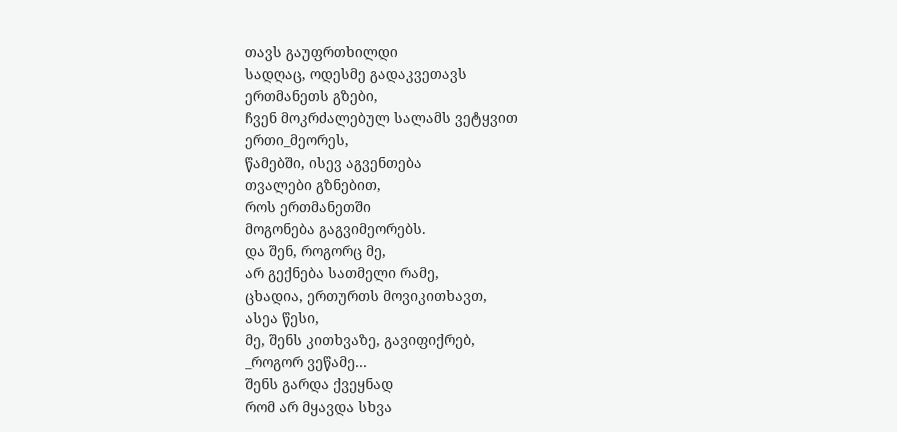თავს გაუფრთხილდი
სადღაც, ოდესმე გადაკვეთავს
ერთმანეთს გზები,
ჩვენ მოკრძალებულ სალამს ვეტყვით
ერთი_მეორეს,
წამებში, ისევ აგვენთება
თვალები გზნებით,
როს ერთმანეთში
მოგონება გაგვიმეორებს.
და შენ, როგორც მე,
არ გექნება სათმელი რამე,
ცხადია, ერთურთს მოვიკითხავთ,
ასეა წესი,
მე, შენს კითხვაზე, გავიფიქრებ,
_როგორ ვეწამე...
შენს გარდა ქვეყნად
რომ არ მყავდა სხვა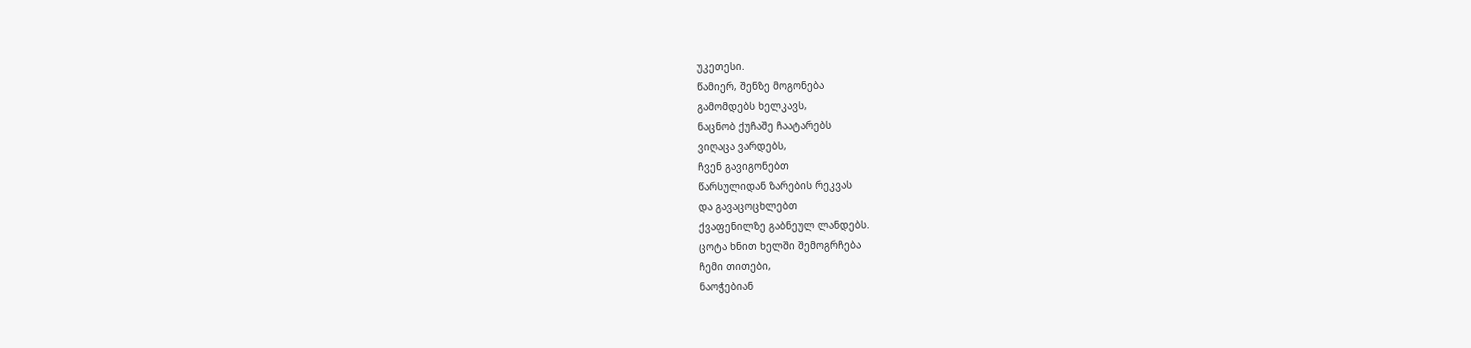უკეთესი.
წამიერ, შენზე მოგონება
გამომდებს ხელკავს,
ნაცნობ ქუჩაშე ჩაატარებს
ვიღაცა ვარდებს,
ჩვენ გავიგონებთ
წარსულიდან ზარების რეკვას
და გავაცოცხლებთ
ქვაფენილზე გაბნეულ ლანდებს.
ცოტა ხნით ხელში შემოგრჩება
ჩემი თითები,
ნაოჭებიან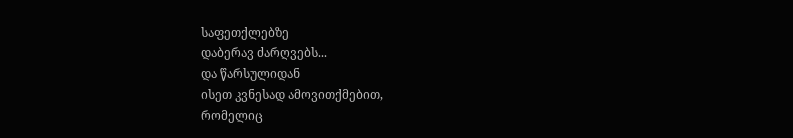საფეთქლებზე
დაბერავ ძარღვებს...
და წარსულიდან
ისეთ კვნესად ამოვითქმებით,
რომელიც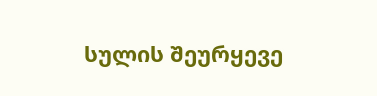სულის შეურყევე